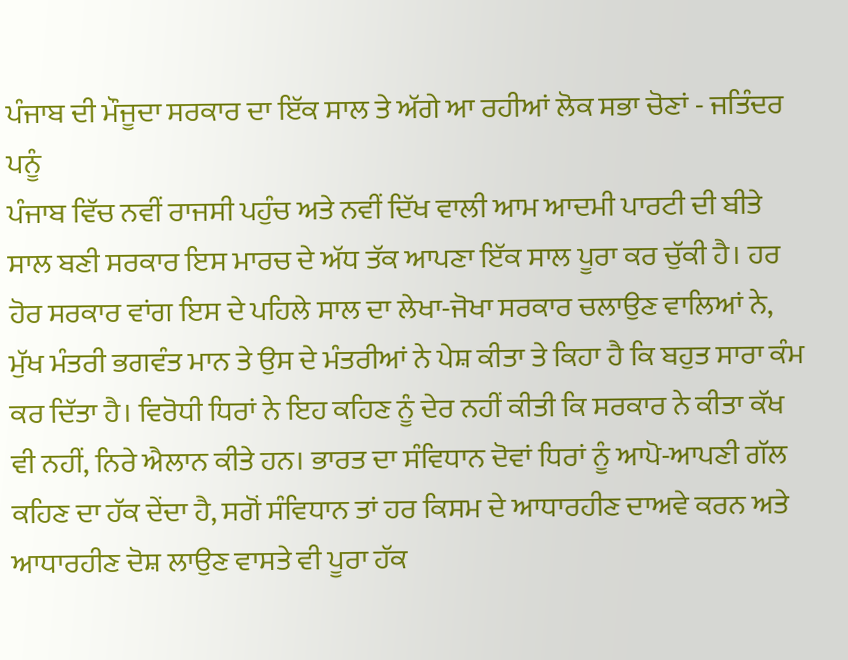ਪੰਜਾਬ ਦੀ ਮੌਜੂਦਾ ਸਰਕਾਰ ਦਾ ਇੱਕ ਸਾਲ ਤੇ ਅੱਗੇ ਆ ਰਹੀਆਂ ਲੋਕ ਸਭਾ ਚੋਣਾਂ - ਜਤਿੰਦਰ ਪਨੂੰ
ਪੰਜਾਬ ਵਿੱਚ ਨਵੀਂ ਰਾਜਸੀ ਪਹੁੰਚ ਅਤੇ ਨਵੀਂ ਦਿੱਖ ਵਾਲੀ ਆਮ ਆਦਮੀ ਪਾਰਟੀ ਦੀ ਬੀਤੇ ਸਾਲ ਬਣੀ ਸਰਕਾਰ ਇਸ ਮਾਰਚ ਦੇ ਅੱਧ ਤੱਕ ਆਪਣਾ ਇੱਕ ਸਾਲ ਪੂਰਾ ਕਰ ਚੁੱਕੀ ਹੈ। ਹਰ ਹੋਰ ਸਰਕਾਰ ਵਾਂਗ ਇਸ ਦੇ ਪਹਿਲੇ ਸਾਲ ਦਾ ਲੇਖਾ-ਜੋਖਾ ਸਰਕਾਰ ਚਲਾਉਣ ਵਾਲਿਆਂ ਨੇ, ਮੁੱਖ ਮੰਤਰੀ ਭਗਵੰਤ ਮਾਨ ਤੇ ਉਸ ਦੇ ਮੰਤਰੀਆਂ ਨੇ ਪੇਸ਼ ਕੀਤਾ ਤੇ ਕਿਹਾ ਹੈ ਕਿ ਬਹੁਤ ਸਾਰਾ ਕੰਮ ਕਰ ਦਿੱਤਾ ਹੈ। ਵਿਰੋਧੀ ਧਿਰਾਂ ਨੇ ਇਹ ਕਹਿਣ ਨੂੰ ਦੇਰ ਨਹੀਂ ਕੀਤੀ ਕਿ ਸਰਕਾਰ ਨੇ ਕੀਤਾ ਕੱਖ ਵੀ ਨਹੀਂ, ਨਿਰੇ ਐਲਾਨ ਕੀਤੇ ਹਨ। ਭਾਰਤ ਦਾ ਸੰਵਿਧਾਨ ਦੋਵਾਂ ਧਿਰਾਂ ਨੂੰ ਆਪੋ-ਆਪਣੀ ਗੱਲ ਕਹਿਣ ਦਾ ਹੱਕ ਦੇਂਦਾ ਹੈ, ਸਗੋਂ ਸੰਵਿਧਾਨ ਤਾਂ ਹਰ ਕਿਸਮ ਦੇ ਆਧਾਰਹੀਣ ਦਾਅਵੇ ਕਰਨ ਅਤੇ ਆਧਾਰਹੀਣ ਦੋਸ਼ ਲਾਉਣ ਵਾਸਤੇ ਵੀ ਪੂਰਾ ਹੱਕ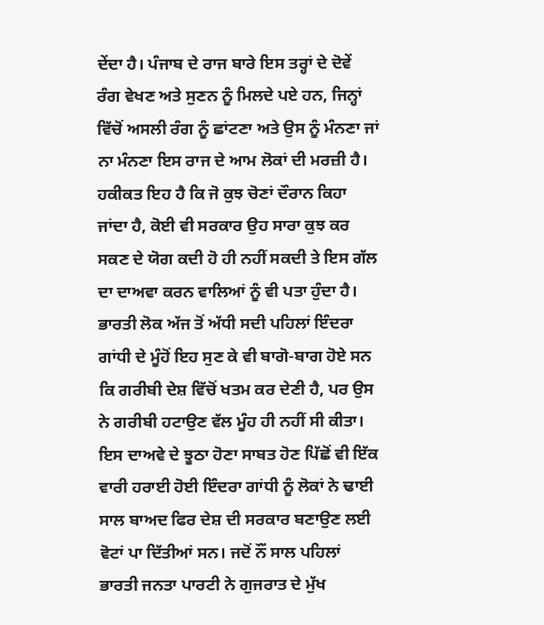ਦੇਂਦਾ ਹੈ। ਪੰਜਾਬ ਦੇ ਰਾਜ ਬਾਰੇ ਇਸ ਤਰ੍ਹਾਂ ਦੇ ਦੋਵੇਂ ਰੰਗ ਵੇਖਣ ਅਤੇ ਸੁਣਨ ਨੂੰ ਮਿਲਦੇ ਪਏ ਹਨ, ਜਿਨ੍ਹਾਂ ਵਿੱਚੋਂ ਅਸਲੀ ਰੰਗ ਨੂੰ ਛਾਂਟਣਾ ਅਤੇ ਉਸ ਨੂੰ ਮੰਨਣਾ ਜਾਂ ਨਾ ਮੰਨਣਾ ਇਸ ਰਾਜ ਦੇ ਆਮ ਲੋਕਾਂ ਦੀ ਮਰਜ਼ੀ ਹੈ।
ਹਕੀਕਤ ਇਹ ਹੈ ਕਿ ਜੋ ਕੁਝ ਚੋਣਾਂ ਦੌਰਾਨ ਕਿਹਾ ਜਾਂਦਾ ਹੈ, ਕੋਈ ਵੀ ਸਰਕਾਰ ਉਹ ਸਾਰਾ ਕੁਝ ਕਰ ਸਕਣ ਦੇ ਯੋਗ ਕਦੀ ਹੋ ਹੀ ਨਹੀਂ ਸਕਦੀ ਤੇ ਇਸ ਗੱਲ ਦਾ ਦਾਅਵਾ ਕਰਨ ਵਾਲਿਆਂ ਨੂੰ ਵੀ ਪਤਾ ਹੁੰਦਾ ਹੈ। ਭਾਰਤੀ ਲੋਕ ਅੱਜ ਤੋਂ ਅੱਧੀ ਸਦੀ ਪਹਿਲਾਂ ਇੰਦਰਾ ਗਾਂਧੀ ਦੇ ਮੂੰਹੋਂ ਇਹ ਸੁਣ ਕੇ ਵੀ ਬਾਗੋ-ਬਾਗ ਹੋਏ ਸਨ ਕਿ ਗਰੀਬੀ ਦੇਸ਼ ਵਿੱਚੋਂ ਖਤਮ ਕਰ ਦੇਣੀ ਹੈ, ਪਰ ਉਸ ਨੇ ਗਰੀਬੀ ਹਟਾਉਣ ਵੱਲ ਮੂੰਹ ਹੀ ਨਹੀਂ ਸੀ ਕੀਤਾ। ਇਸ ਦਾਅਵੇ ਦੇ ਝੂਠਾ ਹੋਣਾ ਸਾਬਤ ਹੋਣ ਪਿੱਛੋਂ ਵੀ ਇੱਕ ਵਾਰੀ ਹਰਾਈ ਹੋਈ ਇੰਦਰਾ ਗਾਂਧੀ ਨੂੰ ਲੋਕਾਂ ਨੇ ਢਾਈ ਸਾਲ ਬਾਅਦ ਫਿਰ ਦੇਸ਼ ਦੀ ਸਰਕਾਰ ਬਣਾਉਣ ਲਈ ਵੋਟਾਂ ਪਾ ਦਿੱਤੀਆਂ ਸਨ। ਜਦੋਂ ਨੌਂ ਸਾਲ ਪਹਿਲਾਂ ਭਾਰਤੀ ਜਨਤਾ ਪਾਰਟੀ ਨੇ ਗੁਜਰਾਤ ਦੇ ਮੁੱਖ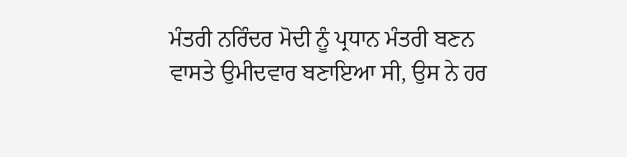ਮੰਤਰੀ ਨਰਿੰਦਰ ਮੋਦੀ ਨੂੰ ਪ੍ਰਧਾਨ ਮੰਤਰੀ ਬਣਨ ਵਾਸਤੇ ਉਮੀਦਵਾਰ ਬਣਾਇਆ ਸੀ, ਉਸ ਨੇ ਹਰ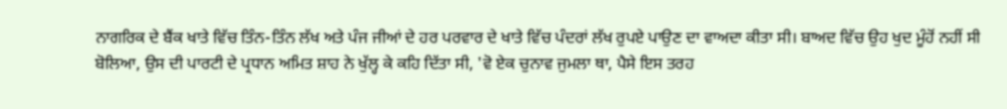ਨਾਗਰਿਕ ਦੇ ਬੈਂਕ ਖਾਤੇ ਵਿੱਚ ਤਿੰਨ-ਤਿੰਨ ਲੱਖ ਅਤੇ ਪੰਜ ਜੀਆਂ ਦੇ ਹਰ ਪਰਵਾਰ ਦੇ ਖਾਤੇ ਵਿੱਚ ਪੰਦਰਾਂ ਲੱਖ ਰੁਪਏ ਪਾਉਣ ਦਾ ਵਾਅਦਾ ਕੀਤਾ ਸੀ। ਬਾਅਦ ਵਿੱਚ ਉਹ ਖੁਦ ਮੂੰਹੋਂ ਨਹੀਂ ਸੀ ਬੋਲਿਆ, ਉਸ ਦੀ ਪਾਰਟੀ ਦੇ ਪ੍ਰਧਾਨ ਅਮਿਤ ਸ਼ਾਹ ਨੇ ਖੁੱਲ੍ਹ ਕੇ ਕਹਿ ਦਿੱਤਾ ਸੀ, 'ਵੋ ਏਕ ਚੁਨਾਵ ਜੁਮਲਾ ਥਾ, ਪੈਸੇ ਇਸ ਤਰਹ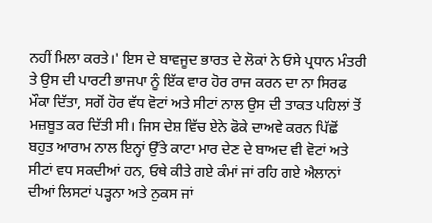ਨਹੀਂ ਮਿਲਾ ਕਰਤੇ।' ਇਸ ਦੇ ਬਾਵਜੂਦ ਭਾਰਤ ਦੇ ਲੋਕਾਂ ਨੇ ਓਸੇ ਪ੍ਰਧਾਨ ਮੰਤਰੀ ਤੇ ਉਸ ਦੀ ਪਾਰਟੀ ਭਾਜਪਾ ਨੂੰ ਇੱਕ ਵਾਰ ਹੋਰ ਰਾਜ ਕਰਨ ਦਾ ਨਾ ਸਿਰਫ ਮੌਕਾ ਦਿੱਤਾ, ਸਗੋਂ ਹੋਰ ਵੱਧ ਵੋਟਾਂ ਅਤੇ ਸੀਟਾਂ ਨਾਲ ਉਸ ਦੀ ਤਾਕਤ ਪਹਿਲਾਂ ਤੋਂ ਮਜ਼ਬੂਤ ਕਰ ਦਿੱਤੀ ਸੀ। ਜਿਸ ਦੇਸ਼ ਵਿੱਚ ਏਨੇ ਫੋਕੇ ਦਾਅਵੇ ਕਰਨ ਪਿੱਛੋਂ ਬਹੁਤ ਆਰਾਮ ਨਾਲ ਇਨ੍ਹਾਂ ਉੱਤੇ ਕਾਟਾ ਮਾਰ ਦੇਣ ਦੇ ਬਾਅਦ ਵੀ ਵੋਟਾਂ ਅਤੇ ਸੀਟਾਂ ਵਧ ਸਕਦੀਆਂ ਹਨ, ਓਥੇ ਕੀਤੇ ਗਏ ਕੰਮਾਂ ਜਾਂ ਰਹਿ ਗਏ ਐਲਾਨਾਂ ਦੀਆਂ ਲਿਸਟਾਂ ਪੜ੍ਹਨਾ ਅਤੇ ਨੁਕਸ ਜਾਂ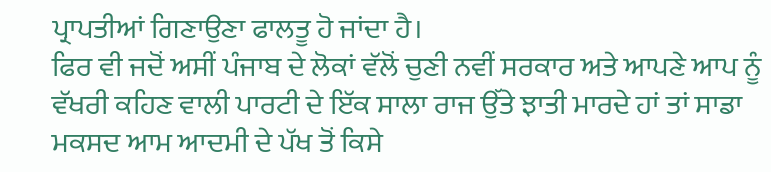ਪ੍ਰਾਪਤੀਆਂ ਗਿਣਾਉਣਾ ਫਾਲਤੂ ਹੋ ਜਾਂਦਾ ਹੈ।
ਫਿਰ ਵੀ ਜਦੋਂ ਅਸੀਂ ਪੰਜਾਬ ਦੇ ਲੋਕਾਂ ਵੱਲੋਂ ਚੁਣੀ ਨਵੀਂ ਸਰਕਾਰ ਅਤੇ ਆਪਣੇ ਆਪ ਨੂੰ ਵੱਖਰੀ ਕਹਿਣ ਵਾਲੀ ਪਾਰਟੀ ਦੇ ਇੱਕ ਸਾਲਾ ਰਾਜ ਉੱਤੇ ਝਾਤੀ ਮਾਰਦੇ ਹਾਂ ਤਾਂ ਸਾਡਾ ਮਕਸਦ ਆਮ ਆਦਮੀ ਦੇ ਪੱਖ ਤੋਂ ਕਿਸੇ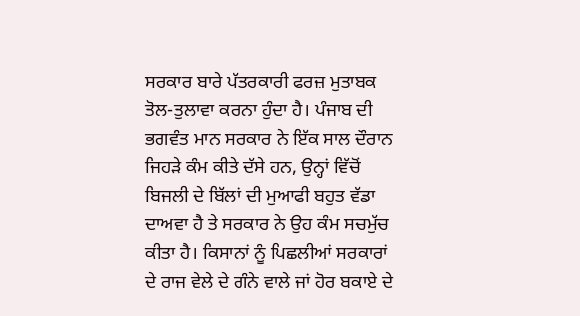ਸਰਕਾਰ ਬਾਰੇ ਪੱਤਰਕਾਰੀ ਫਰਜ਼ ਮੁਤਾਬਕ ਤੋਲ-ਤੁਲਾਵਾ ਕਰਨਾ ਹੁੰਦਾ ਹੈ। ਪੰਜਾਬ ਦੀ ਭਗਵੰਤ ਮਾਨ ਸਰਕਾਰ ਨੇ ਇੱਕ ਸਾਲ ਦੌਰਾਨ ਜਿਹੜੇ ਕੰਮ ਕੀਤੇ ਦੱਸੇ ਹਨ, ਉਨ੍ਹਾਂ ਵਿੱਚੋਂ ਬਿਜਲੀ ਦੇ ਬਿੱਲਾਂ ਦੀ ਮੁਆਫੀ ਬਹੁਤ ਵੱਡਾ ਦਾਅਵਾ ਹੈ ਤੇ ਸਰਕਾਰ ਨੇ ਉਹ ਕੰਮ ਸਚਮੁੱਚ ਕੀਤਾ ਹੈ। ਕਿਸਾਨਾਂ ਨੂੰ ਪਿਛਲੀਆਂ ਸਰਕਾਰਾਂ ਦੇ ਰਾਜ ਵੇਲੇ ਦੇ ਗੰਨੇ ਵਾਲੇ ਜਾਂ ਹੋਰ ਬਕਾਏ ਦੇ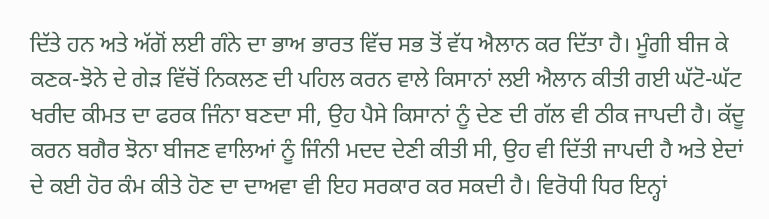ਦਿੱਤੇ ਹਨ ਅਤੇ ਅੱਗੋਂ ਲਈ ਗੰਨੇ ਦਾ ਭਾਅ ਭਾਰਤ ਵਿੱਚ ਸਭ ਤੋਂ ਵੱਧ ਐਲਾਨ ਕਰ ਦਿੱਤਾ ਹੈ। ਮੂੰਗੀ ਬੀਜ ਕੇ ਕਣਕ-ਝੋਨੇ ਦੇ ਗੇੜ ਵਿੱਚੋਂ ਨਿਕਲਣ ਦੀ ਪਹਿਲ ਕਰਨ ਵਾਲੇ ਕਿਸਾਨਾਂ ਲਈ ਐਲਾਨ ਕੀਤੀ ਗਈ ਘੱਟੋ-ਘੱਟ ਖਰੀਦ ਕੀਮਤ ਦਾ ਫਰਕ ਜਿੰਨਾ ਬਣਦਾ ਸੀ, ਉਹ ਪੈਸੇ ਕਿਸਾਨਾਂ ਨੂੰ ਦੇਣ ਦੀ ਗੱਲ ਵੀ ਠੀਕ ਜਾਪਦੀ ਹੈ। ਕੱਦੂ ਕਰਨ ਬਗੈਰ ਝੋਨਾ ਬੀਜਣ ਵਾਲਿਆਂ ਨੂੰ ਜਿੰਨੀ ਮਦਦ ਦੇਣੀ ਕੀਤੀ ਸੀ, ਉਹ ਵੀ ਦਿੱਤੀ ਜਾਪਦੀ ਹੈ ਅਤੇ ਏਦਾਂ ਦੇ ਕਈ ਹੋਰ ਕੰਮ ਕੀਤੇ ਹੋਣ ਦਾ ਦਾਅਵਾ ਵੀ ਇਹ ਸਰਕਾਰ ਕਰ ਸਕਦੀ ਹੈ। ਵਿਰੋਧੀ ਧਿਰ ਇਨ੍ਹਾਂ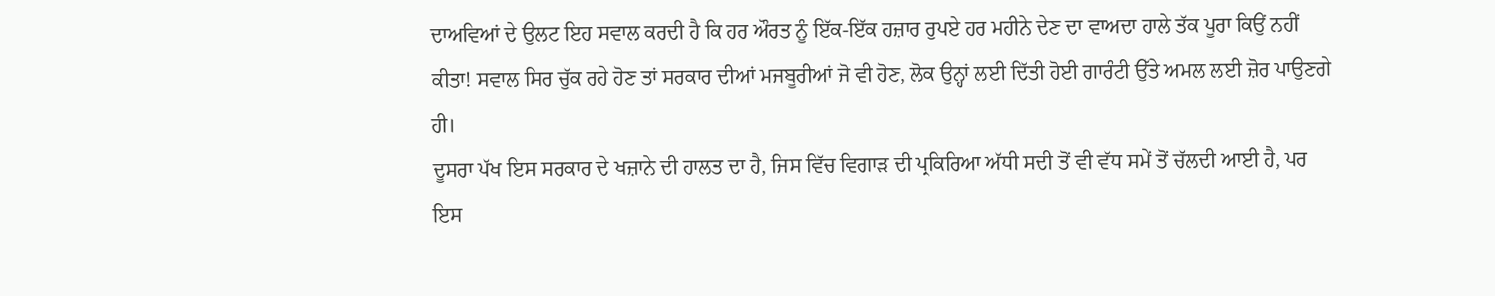ਦਾਅਵਿਆਂ ਦੇ ਉਲਟ ਇਹ ਸਵਾਲ ਕਰਦੀ ਹੈ ਕਿ ਹਰ ਔਰਤ ਨੂੰ ਇੱਕ-ਇੱਕ ਹਜ਼ਾਰ ਰੁਪਏ ਹਰ ਮਹੀਨੇ ਦੇਣ ਦਾ ਵਾਅਦਾ ਹਾਲੇ ਤੱਕ ਪੂਰਾ ਕਿਉਂ ਨਹੀਂ ਕੀਤਾ! ਸਵਾਲ ਸਿਰ ਚੁੱਕ ਰਹੇ ਹੋਣ ਤਾਂ ਸਰਕਾਰ ਦੀਆਂ ਮਜਬੂਰੀਆਂ ਜੋ ਵੀ ਹੋਣ, ਲੋਕ ਉਨ੍ਹਾਂ ਲਈ ਦਿੱਤੀ ਹੋਈ ਗਾਰੰਟੀ ਉੱਤੇ ਅਮਲ ਲਈ ਜ਼ੋਰ ਪਾਉਣਗੇ ਹੀ।
ਦੂਸਰਾ ਪੱਖ ਇਸ ਸਰਕਾਰ ਦੇ ਖਜ਼ਾਨੇ ਦੀ ਹਾਲਤ ਦਾ ਹੈ, ਜਿਸ ਵਿੱਚ ਵਿਗਾੜ ਦੀ ਪ੍ਰਕਿਰਿਆ ਅੱਧੀ ਸਦੀ ਤੋਂ ਵੀ ਵੱਧ ਸਮੇਂ ਤੋਂ ਚੱਲਦੀ ਆਈ ਹੈ, ਪਰ ਇਸ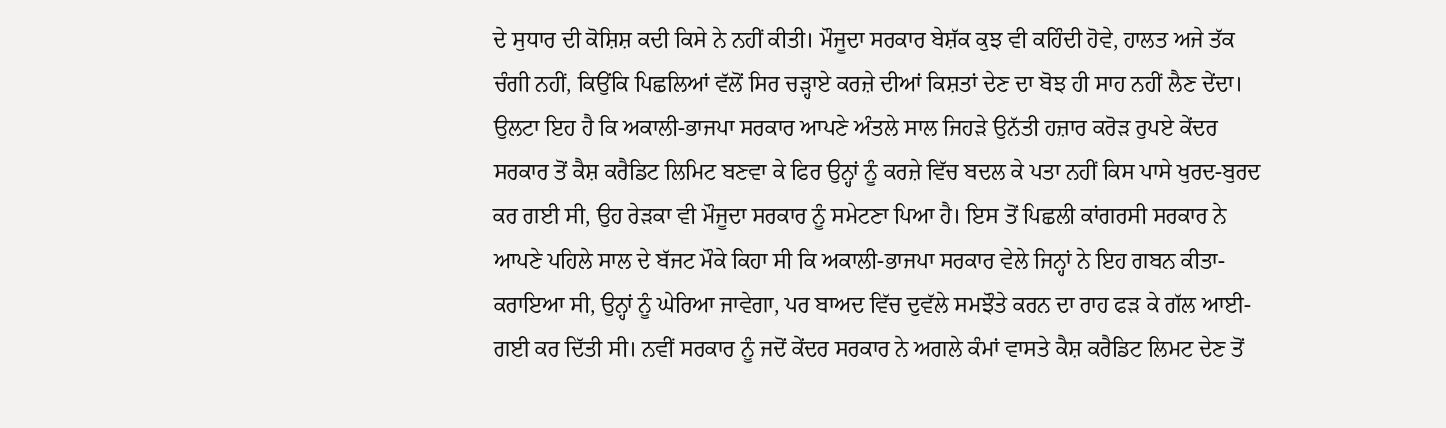ਦੇ ਸੁਧਾਰ ਦੀ ਕੋਸ਼ਿਸ਼ ਕਦੀ ਕਿਸੇ ਨੇ ਨਹੀਂ ਕੀਤੀ। ਮੌਜੂਦਾ ਸਰਕਾਰ ਬੇਸ਼ੱਕ ਕੁਝ ਵੀ ਕਹਿੰਦੀ ਹੋਵੇ, ਹਾਲਤ ਅਜੇ ਤੱਕ ਚੰਗੀ ਨਹੀਂ, ਕਿਉਂਕਿ ਪਿਛਲਿਆਂ ਵੱਲੋਂ ਸਿਰ ਚੜ੍ਹਾਏ ਕਰਜ਼ੇ ਦੀਆਂ ਕਿਸ਼ਤਾਂ ਦੇਣ ਦਾ ਬੋਝ ਹੀ ਸਾਹ ਨਹੀਂ ਲੈਣ ਦੇਂਦਾ। ਉਲਟਾ ਇਹ ਹੈ ਕਿ ਅਕਾਲੀ-ਭਾਜਪਾ ਸਰਕਾਰ ਆਪਣੇ ਅੰਤਲੇ ਸਾਲ ਜਿਹੜੇ ਉਨੱਤੀ ਹਜ਼ਾਰ ਕਰੋੜ ਰੁਪਏ ਕੇਂਦਰ ਸਰਕਾਰ ਤੋਂ ਕੈਸ਼ ਕਰੈਡਿਟ ਲਿਮਿਟ ਬਣਵਾ ਕੇ ਫਿਰ ਉਨ੍ਹਾਂ ਨੂੰ ਕਰਜ਼ੇ ਵਿੱਚ ਬਦਲ ਕੇ ਪਤਾ ਨਹੀਂ ਕਿਸ ਪਾਸੇ ਖੁਰਦ-ਬੁਰਦ ਕਰ ਗਈ ਸੀ, ਉਹ ਰੇੜਕਾ ਵੀ ਮੌਜੂਦਾ ਸਰਕਾਰ ਨੂੰ ਸਮੇਟਣਾ ਪਿਆ ਹੈ। ਇਸ ਤੋਂ ਪਿਛਲੀ ਕਾਂਗਰਸੀ ਸਰਕਾਰ ਨੇ ਆਪਣੇ ਪਹਿਲੇ ਸਾਲ ਦੇ ਬੱਜਟ ਮੌਕੇ ਕਿਹਾ ਸੀ ਕਿ ਅਕਾਲੀ-ਭਾਜਪਾ ਸਰਕਾਰ ਵੇਲੇ ਜਿਨ੍ਹਾਂ ਨੇ ਇਹ ਗਬਨ ਕੀਤਾ-ਕਰਾਇਆ ਸੀ, ਉਨ੍ਹਾਂ ਨੂੰ ਘੇਰਿਆ ਜਾਵੇਗਾ, ਪਰ ਬਾਅਦ ਵਿੱਚ ਦੁਵੱਲੇ ਸਮਝੌਤੇ ਕਰਨ ਦਾ ਰਾਹ ਫੜ ਕੇ ਗੱਲ ਆਈ-ਗਈ ਕਰ ਦਿੱਤੀ ਸੀ। ਨਵੀਂ ਸਰਕਾਰ ਨੂੰ ਜਦੋਂ ਕੇਂਦਰ ਸਰਕਾਰ ਨੇ ਅਗਲੇ ਕੰਮਾਂ ਵਾਸਤੇ ਕੈਸ਼ ਕਰੈਡਿਟ ਲਿਮਟ ਦੇਣ ਤੋਂ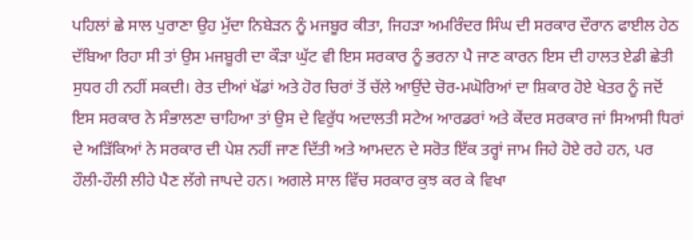ਪਹਿਲਾਂ ਛੇ ਸਾਲ ਪੁਰਾਣਾ ਉਹ ਮੁੱਦਾ ਨਿਬੇੜਨ ਨੂੰ ਮਜਬੂਰ ਕੀਤਾ, ਜਿਹੜਾ ਅਮਰਿੰਦਰ ਸਿੰਘ ਦੀ ਸਰਕਾਰ ਦੌਰਾਨ ਫਾਈਲ ਹੇਠ ਦੱਬਿਆ ਰਿਹਾ ਸੀ ਤਾਂ ਉਸ ਮਜਬੂਰੀ ਦਾ ਕੌੜਾ ਘੁੱਟ ਵੀ ਇਸ ਸਰਕਾਰ ਨੂੰ ਭਰਨਾ ਪੈ ਜਾਣ ਕਾਰਨ ਇਸ ਦੀ ਹਾਲਤ ਏਡੀ ਛੇਤੀ ਸੁਧਰ ਹੀ ਨਹੀਂ ਸਕਦੀ। ਰੇਤ ਦੀਆਂ ਖੱਡਾਂ ਅਤੇ ਹੋਰ ਚਿਰਾਂ ਤੋਂ ਚੱਲੇ ਆਉਂਦੇ ਚੋਰ-ਮਘੋਰਿਆਂ ਦਾ ਸ਼ਿਕਾਰ ਹੋਏ ਖੇਤਰ ਨੂੰ ਜਦੋਂ ਇਸ ਸਰਕਾਰ ਨੇ ਸੰਭਾਲਣਾ ਚਾਹਿਆ ਤਾਂ ਉਸ ਦੇ ਵਿਰੁੱਧ ਅਦਾਲਤੀ ਸਟੇਅ ਆਰਡਰਾਂ ਅਤੇ ਕੇਂਦਰ ਸਰਕਾਰ ਜਾਂ ਸਿਆਸੀ ਧਿਰਾਂ ਦੇ ਅੜਿੱਕਿਆਂ ਨੇ ਸਰਕਾਰ ਦੀ ਪੇਸ਼ ਨਹੀਂ ਜਾਣ ਦਿੱਤੀ ਅਤੇ ਆਮਦਨ ਦੇ ਸਰੋਤ ਇੱਕ ਤਰ੍ਹਾਂ ਜਾਮ ਜਿਹੇ ਹੋਏ ਰਹੇ ਹਨ, ਪਰ ਹੌਲੀ-ਹੌਲੀ ਲੀਹੇ ਪੈਣ ਲੱਗੇ ਜਾਪਦੇ ਹਨ। ਅਗਲੇ ਸਾਲ ਵਿੱਚ ਸਰਕਾਰ ਕੁਝ ਕਰ ਕੇ ਵਿਖਾ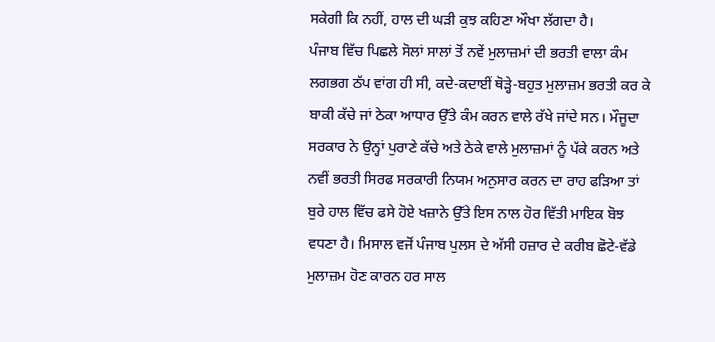ਸਕੇਗੀ ਕਿ ਨਹੀਂ, ਹਾਲ ਦੀ ਘੜੀ ਕੁਝ ਕਹਿਣਾ ਔਖਾ ਲੱਗਦਾ ਹੈ।
ਪੰਜਾਬ ਵਿੱਚ ਪਿਛਲੇ ਸੋਲਾਂ ਸਾਲਾਂ ਤੋਂ ਨਵੇਂ ਮੁਲਾਜ਼ਮਾਂ ਦੀ ਭਰਤੀ ਵਾਲਾ ਕੰਮ ਲਗਭਗ ਠੱਪ ਵਾਂਗ ਹੀ ਸੀ, ਕਦੇ-ਕਦਾਈਂ ਥੋੜ੍ਹੇ-ਬਹੁਤ ਮੁਲਾਜ਼ਮ ਭਰਤੀ ਕਰ ਕੇ ਬਾਕੀ ਕੱਚੇ ਜਾਂ ਠੇਕਾ ਆਧਾਰ ਉੱਤੇ ਕੰਮ ਕਰਨ ਵਾਲੇ ਰੱਖੇ ਜਾਂਦੇ ਸਨ। ਮੌਜੂਦਾ ਸਰਕਾਰ ਨੇ ਉਨ੍ਹਾਂ ਪੁਰਾਣੇ ਕੱਚੇ ਅਤੇ ਠੇਕੇ ਵਾਲੇ ਮੁਲਾਜ਼ਮਾਂ ਨੂੰ ਪੱਕੇ ਕਰਨ ਅਤੇ ਨਵੀਂ ਭਰਤੀ ਸਿਰਫ ਸਰਕਾਰੀ ਨਿਯਮ ਅਨੁਸਾਰ ਕਰਨ ਦਾ ਰਾਹ ਫੜਿਆ ਤਾਂ ਬੁਰੇ ਹਾਲ ਵਿੱਚ ਫਸੇ ਹੋਏ ਖਜ਼ਾਨੇ ਉੱਤੇ ਇਸ ਨਾਲ ਹੋਰ ਵਿੱਤੀ ਮਾਇਕ ਬੋਝ ਵਧਣਾ ਹੈ। ਮਿਸਾਲ ਵਜੋਂ ਪੰਜਾਬ ਪੁਲਸ ਦੇ ਅੱਸੀ ਹਜ਼ਾਰ ਦੇ ਕਰੀਬ ਛੋਟੇ-ਵੱਡੇ ਮੁਲਾਜ਼ਮ ਹੋਣ ਕਾਰਨ ਹਰ ਸਾਲ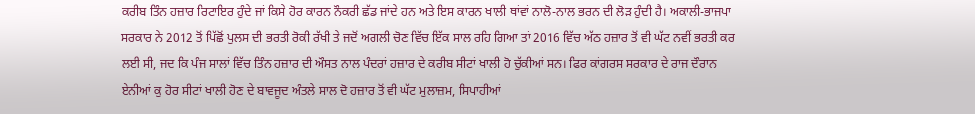ਕਰੀਬ ਤਿੰਨ ਹਜ਼ਾਰ ਰਿਟਾਇਰ ਹੁੰਦੇ ਜਾਂ ਕਿਸੇ ਹੋਰ ਕਾਰਨ ਨੌਕਰੀ ਛੱਡ ਜਾਂਦੇ ਹਨ ਅਤੇ ਇਸ ਕਾਰਨ ਖਾਲੀ ਥਾਂਵਾਂ ਨਾਲੋ-ਨਾਲ ਭਰਨ ਦੀ ਲੋੜ ਹੁੰਦੀ ਹੈ। ਅਕਾਲੀ-ਭਾਜਪਾ ਸਰਕਾਰ ਨੇ 2012 ਤੋਂ ਪਿੱਛੋਂ ਪੁਲਸ ਦੀ ਭਰਤੀ ਰੋਕੀ ਰੱਖੀ ਤੇ ਜਦੋਂ ਅਗਲੀ ਚੋਣ ਵਿੱਚ ਇੱਕ ਸਾਲ ਰਹਿ ਗਿਆ ਤਾਂ 2016 ਵਿੱਚ ਅੱਠ ਹਜ਼ਾਰ ਤੋਂ ਵੀ ਘੱਟ ਨਵੀਂ ਭਰਤੀ ਕਰ ਲਈ ਸੀ, ਜਦ ਕਿ ਪੰਜ ਸਾਲਾਂ ਵਿੱਚ ਤਿੰਨ ਹਜ਼ਾਰ ਦੀ ਔਸਤ ਨਾਲ ਪੰਦਰਾਂ ਹਜ਼ਾਰ ਦੇ ਕਰੀਬ ਸੀਟਾਂ ਖਾਲੀ ਹੋ ਚੁੱਕੀਆਂ ਸਨ। ਫਿਰ ਕਾਂਗਰਸ ਸਰਕਾਰ ਦੇ ਰਾਜ ਦੌਰਾਨ ਏਨੀਆਂ ਕੁ ਹੋਰ ਸੀਟਾਂ ਖਾਲੀ ਹੋਣ ਦੇ ਬਾਵਜੂਦ ਅੰਤਲੇ ਸਾਲ ਦੋ ਹਜ਼ਾਰ ਤੋਂ ਵੀ ਘੱਟ ਮੁਲਾਜ਼ਮ, ਸਿਪਾਹੀਆਂ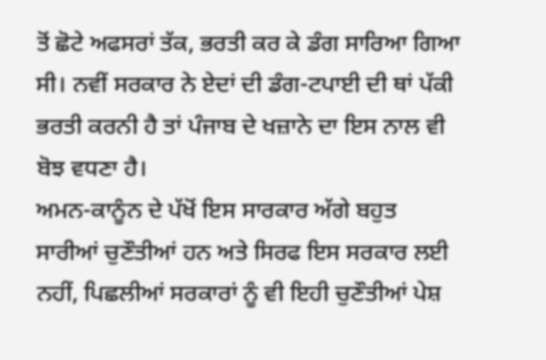ਤੋਂ ਛੋਟੇ ਅਫਸਰਾਂ ਤੱਕ, ਭਰਤੀ ਕਰ ਕੇ ਡੰਗ ਸਾਰਿਆ ਗਿਆ ਸੀ। ਨਵੀਂ ਸਰਕਾਰ ਨੇ ਏਦਾਂ ਦੀ ਡੰਗ-ਟਪਾਈ ਦੀ ਥਾਂ ਪੱਕੀ ਭਰਤੀ ਕਰਨੀ ਹੈ ਤਾਂ ਪੰਜਾਬ ਦੇ ਖਜ਼ਾਨੇ ਦਾ ਇਸ ਨਾਲ ਵੀ ਬੋਝ ਵਧਣਾ ਹੈ।
ਅਮਨ-ਕਾਨੂੰਨ ਦੇ ਪੱਖੋਂ ਇਸ ਸਾਰਕਾਰ ਅੱਗੇ ਬਹੁਤ ਸਾਰੀਆਂ ਚੁਣੌਤੀਆਂ ਹਨ ਅਤੇ ਸਿਰਫ ਇਸ ਸਰਕਾਰ ਲਈ ਨਹੀਂ, ਪਿਛਲੀਆਂ ਸਰਕਾਰਾਂ ਨੂੰ ਵੀ ਇਹੀ ਚੁਣੌਤੀਆਂ ਪੇਸ਼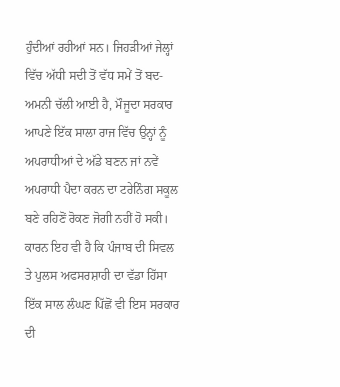ਹੁੰਦੀਆਂ ਰਹੀਆਂ ਸਨ। ਜਿਹੜੀਆਂ ਜੇਲ੍ਹਾਂ ਵਿੱਚ ਅੱਧੀ ਸਦੀ ਤੋਂ ਵੱਧ ਸਮੇਂ ਤੋਂ ਬਦ-ਅਮਨੀ ਚੱਲੀ ਆਈ ਹੈ, ਮੌਜੂਦਾ ਸਰਕਾਰ ਆਪਣੇ ਇੱਕ ਸਾਲਾ ਰਾਜ ਵਿੱਚ ਉਨ੍ਹਾਂ ਨੂੰ ਅਪਰਾਧੀਆਂ ਦੇ ਅੱਡੇ ਬਣਨ ਜਾਂ ਨਵੇਂ ਅਪਰਾਧੀ ਪੈਦਾ ਕਰਨ ਦਾ ਟਰੇਨਿੰਗ ਸਕੂਲ ਬਣੇ ਰਹਿਣੋਂ ਰੋਕਣ ਜੋਗੀ ਨਹੀਂ ਹੋ ਸਕੀ। ਕਾਰਨ ਇਹ ਵੀ ਹੈ ਕਿ ਪੰਜਾਬ ਦੀ ਸਿਵਲ ਤੇ ਪੁਲਸ ਅਫਸਰਸ਼ਾਹੀ ਦਾ ਵੱਡਾ ਹਿੱਸਾ ਇੱਕ ਸਾਲ ਲੰਘਣ ਪਿੱਛੋਂ ਵੀ ਇਸ ਸਰਕਾਰ ਦੀ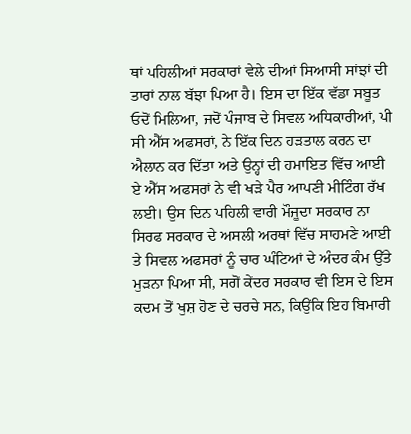ਥਾਂ ਪਹਿਲੀਆਂ ਸਰਕਾਰਾਂ ਵੇਲੇ ਦੀਆਂ ਸਿਆਸੀ ਸਾਂਝਾਂ ਦੀ ਤਾਰਾਂ ਨਾਲ ਬੱਝਾ ਪਿਆ ਹੈ। ਇਸ ਦਾ ਇੱਕ ਵੱਡਾ ਸਬੂਤ ਓਦੋਂ ਮਿਲਿਆ, ਜਦੋਂ ਪੰਜਾਬ ਦੇ ਸਿਵਲ ਅਧਿਕਾਰੀਆਂ, ਪੀ ਸੀ ਐੱਸ ਅਫਸਰਾਂ, ਨੇ ਇੱਕ ਦਿਨ ਹੜਤਾਲ ਕਰਨ ਦਾ ਐਲਾਨ ਕਰ ਦਿੱਤਾ ਅਤੇ ਉਨ੍ਹਾਂ ਦੀ ਹਮਾਇਤ ਵਿੱਚ ਆਈ ਏ ਐੱਸ ਅਫਸਰਾਂ ਨੇ ਵੀ ਖੜੇ ਪੈਰ ਆਪਣੀ ਮੀਟਿੰਗ ਰੱਖ ਲਈ। ਉਸ ਦਿਨ ਪਹਿਲੀ ਵਾਰੀ ਮੌਜੂਦਾ ਸਰਕਾਰ ਨਾ ਸਿਰਫ ਸਰਕਾਰ ਦੇ ਅਸਲੀ ਅਰਥਾਂ ਵਿੱਚ ਸਾਹਮਣੇ ਆਈ ਤੇ ਸਿਵਲ ਅਫਸਰਾਂ ਨੂੰ ਚਾਰ ਘੰਟਿਆਂ ਦੇ ਅੰਦਰ ਕੰਮ ਉੱਤੇ ਮੁੜਨਾ ਪਿਆ ਸੀ, ਸਗੋਂ ਕੇਂਦਰ ਸਰਕਾਰ ਵੀ ਇਸ ਦੇ ਇਸ ਕਦਮ ਤੋਂ ਖੁਸ਼ ਹੋਣ ਦੇ ਚਰਚੇ ਸਨ, ਕਿਉਂਕਿ ਇਹ ਬਿਮਾਰੀ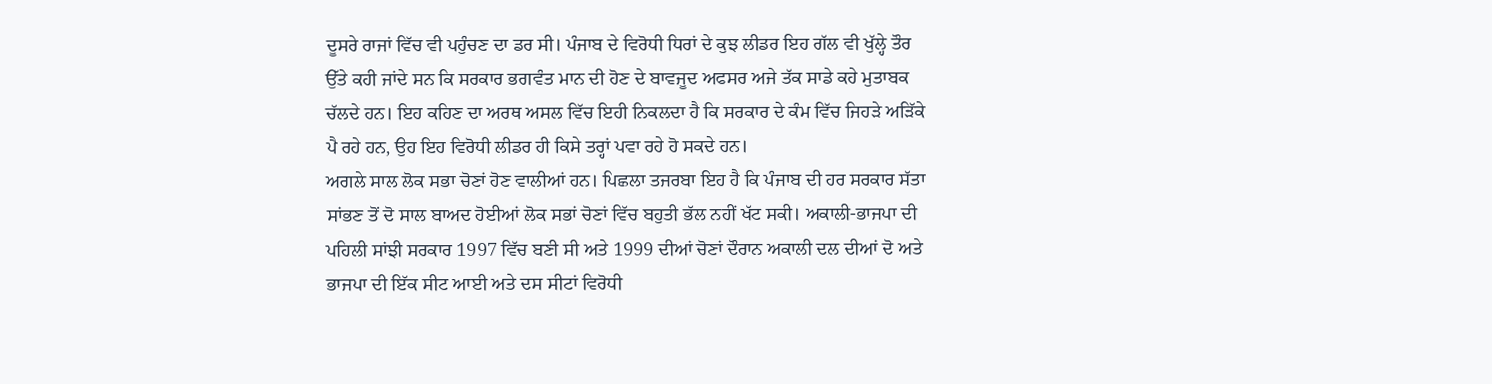ਦੂਸਰੇ ਰਾਜਾਂ ਵਿੱਚ ਵੀ ਪਹੁੰਚਣ ਦਾ ਡਰ ਸੀ। ਪੰਜਾਬ ਦੇ ਵਿਰੋਧੀ ਧਿਰਾਂ ਦੇ ਕੁਝ ਲੀਡਰ ਇਹ ਗੱਲ ਵੀ ਖੁੱਲ੍ਹੇ ਤੌਰ ਉੱਤੇ ਕਹੀ ਜਾਂਦੇ ਸਨ ਕਿ ਸਰਕਾਰ ਭਗਵੰਤ ਮਾਨ ਦੀ ਹੋਣ ਦੇ ਬਾਵਜੂਦ ਅਫਸਰ ਅਜੇ ਤੱਕ ਸਾਡੇ ਕਹੇ ਮੁਤਾਬਕ ਚੱਲਦੇ ਹਨ। ਇਹ ਕਹਿਣ ਦਾ ਅਰਥ ਅਸਲ ਵਿੱਚ ਇਹੀ ਨਿਕਲਦਾ ਹੈ ਕਿ ਸਰਕਾਰ ਦੇ ਕੰਮ ਵਿੱਚ ਜਿਹੜੇ ਅੜਿੱਕੇ ਪੈ ਰਹੇ ਹਨ, ਉਹ ਇਹ ਵਿਰੋਧੀ ਲੀਡਰ ਹੀ ਕਿਸੇ ਤਰ੍ਹਾਂ ਪਵਾ ਰਹੇ ਹੋ ਸਕਦੇ ਹਨ।
ਅਗਲੇ ਸਾਲ ਲੋਕ ਸਭਾ ਚੋਣਾਂ ਹੋਣ ਵਾਲੀਆਂ ਹਨ। ਪਿਛਲਾ ਤਜਰਬਾ ਇਹ ਹੈ ਕਿ ਪੰਜਾਬ ਦੀ ਹਰ ਸਰਕਾਰ ਸੱਤਾ ਸਾਂਭਣ ਤੋਂ ਦੋ ਸਾਲ ਬਾਅਦ ਹੋਈਆਂ ਲੋਕ ਸਭਾਂ ਚੋਣਾਂ ਵਿੱਚ ਬਹੁਤੀ ਭੱਲ ਨਹੀਂ ਖੱਟ ਸਕੀ। ਅਕਾਲੀ-ਭਾਜਪਾ ਦੀ ਪਹਿਲੀ ਸਾਂਝੀ ਸਰਕਾਰ 1997 ਵਿੱਚ ਬਣੀ ਸੀ ਅਤੇ 1999 ਦੀਆਂ ਚੋਣਾਂ ਦੌਰਾਨ ਅਕਾਲੀ ਦਲ ਦੀਆਂ ਦੋ ਅਤੇ ਭਾਜਪਾ ਦੀ ਇੱਕ ਸੀਟ ਆਈ ਅਤੇ ਦਸ ਸੀਟਾਂ ਵਿਰੋਧੀ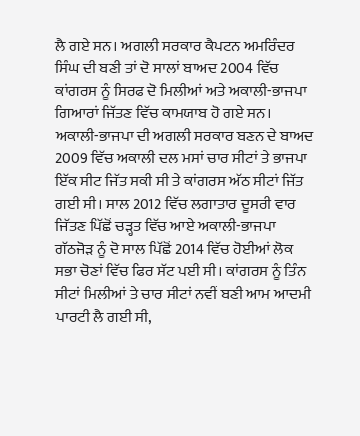ਲੈ ਗਏ ਸਨ। ਅਗਲੀ ਸਰਕਾਰ ਕੈਪਟਨ ਅਮਰਿੰਦਰ ਸਿੰਘ ਦੀ ਬਣੀ ਤਾਂ ਦੋ ਸਾਲਾਂ ਬਾਅਦ 2004 ਵਿੱਚ ਕਾਂਗਰਸ ਨੂੰ ਸਿਰਫ ਦੋ ਮਿਲੀਆਂ ਅਤੇ ਅਕਾਲੀ-ਭਾਜਪਾ ਗਿਆਰਾਂ ਜਿੱਤਣ ਵਿੱਚ ਕਾਮਯਾਬ ਹੋ ਗਏ ਸਨ। ਅਕਾਲੀ-ਭਾਜਪਾ ਦੀ ਅਗਲੀ ਸਰਕਾਰ ਬਣਨ ਦੇ ਬਾਅਦ 2009 ਵਿੱਚ ਅਕਾਲੀ ਦਲ ਮਸਾਂ ਚਾਰ ਸੀਟਾਂ ਤੇ ਭਾਜਪਾ ਇੱਕ ਸੀਟ ਜਿੱਤ ਸਕੀ ਸੀ ਤੇ ਕਾਂਗਰਸ ਅੱਠ ਸੀਟਾਂ ਜਿੱਤ ਗਈ ਸੀ। ਸਾਲ 2012 ਵਿੱਚ ਲਗਾਤਾਰ ਦੂਸਰੀ ਵਾਰ ਜਿੱਤਣ ਪਿੱਛੋਂ ਚੜ੍ਹਤ ਵਿੱਚ ਆਏ ਅਕਾਲੀ-ਭਾਜਪਾ ਗੱਠਜੋੜ ਨੂੰ ਦੋ ਸਾਲ ਪਿੱਛੋਂ 2014 ਵਿੱਚ ਹੋਈਆਂ ਲੋਕ ਸਭਾ ਚੋਣਾਂ ਵਿੱਚ ਫਿਰ ਸੱਟ ਪਈ ਸੀ। ਕਾਂਗਰਸ ਨੂੰ ਤਿੰਨ ਸੀਟਾਂ ਮਿਲੀਆਂ ਤੇ ਚਾਰ ਸੀਟਾਂ ਨਵੀਂ ਬਣੀ ਆਮ ਆਦਮੀ ਪਾਰਟੀ ਲੈ ਗਈ ਸੀ,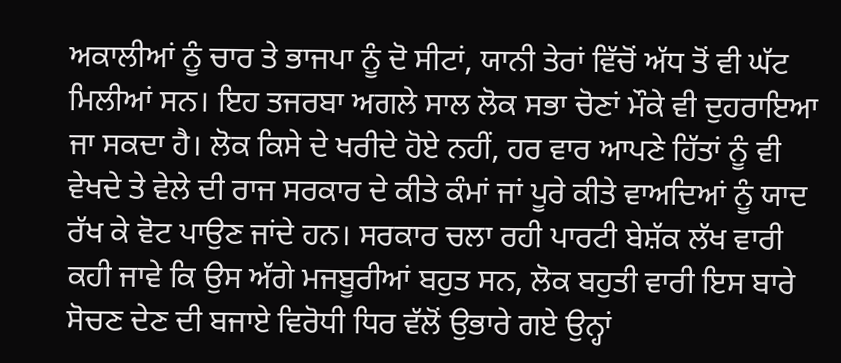ਅਕਾਲੀਆਂ ਨੂੰ ਚਾਰ ਤੇ ਭਾਜਪਾ ਨੂੰ ਦੋ ਸੀਟਾਂ, ਯਾਨੀ ਤੇਰਾਂ ਵਿੱਚੋਂ ਅੱਧ ਤੋਂ ਵੀ ਘੱਟ ਮਿਲੀਆਂ ਸਨ। ਇਹ ਤਜਰਬਾ ਅਗਲੇ ਸਾਲ ਲੋਕ ਸਭਾ ਚੋਣਾਂ ਮੌਕੇ ਵੀ ਦੁਹਰਾਇਆ ਜਾ ਸਕਦਾ ਹੈ। ਲੋਕ ਕਿਸੇ ਦੇ ਖਰੀਦੇ ਹੋਏ ਨਹੀਂ, ਹਰ ਵਾਰ ਆਪਣੇ ਹਿੱਤਾਂ ਨੂੰ ਵੀ ਵੇਖਦੇ ਤੇ ਵੇਲੇ ਦੀ ਰਾਜ ਸਰਕਾਰ ਦੇ ਕੀਤੇ ਕੰਮਾਂ ਜਾਂ ਪੂਰੇ ਕੀਤੇ ਵਾਅਦਿਆਂ ਨੂੰ ਯਾਦ ਰੱਖ ਕੇ ਵੋਟ ਪਾਉਣ ਜਾਂਦੇ ਹਨ। ਸਰਕਾਰ ਚਲਾ ਰਹੀ ਪਾਰਟੀ ਬੇਸ਼ੱਕ ਲੱਖ ਵਾਰੀ ਕਹੀ ਜਾਵੇ ਕਿ ਉਸ ਅੱਗੇ ਮਜਬੂਰੀਆਂ ਬਹੁਤ ਸਨ, ਲੋਕ ਬਹੁਤੀ ਵਾਰੀ ਇਸ ਬਾਰੇ ਸੋਚਣ ਦੇਣ ਦੀ ਬਜਾਏ ਵਿਰੋਧੀ ਧਿਰ ਵੱਲੋਂ ਉਭਾਰੇ ਗਏ ਉਨ੍ਹਾਂ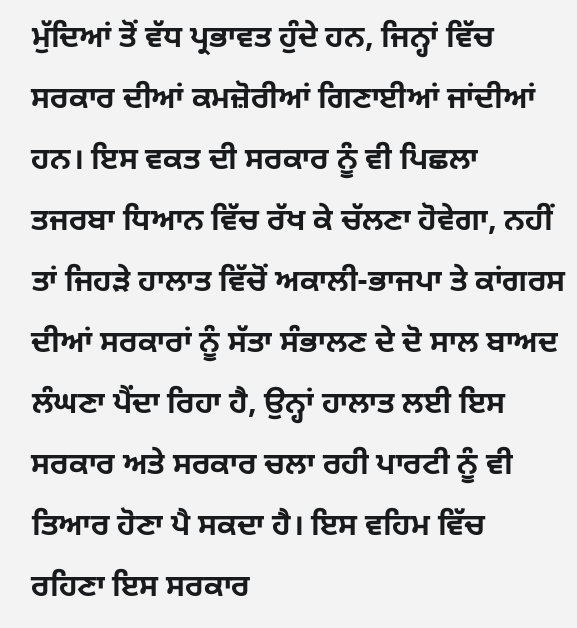ਮੁੱਦਿਆਂ ਤੋਂ ਵੱਧ ਪ੍ਰਭਾਵਤ ਹੁੰਦੇ ਹਨ, ਜਿਨ੍ਹਾਂ ਵਿੱਚ ਸਰਕਾਰ ਦੀਆਂ ਕਮਜ਼ੋਰੀਆਂ ਗਿਣਾਈਆਂ ਜਾਂਦੀਆਂ ਹਨ। ਇਸ ਵਕਤ ਦੀ ਸਰਕਾਰ ਨੂੰ ਵੀ ਪਿਛਲਾ ਤਜਰਬਾ ਧਿਆਨ ਵਿੱਚ ਰੱਖ ਕੇ ਚੱਲਣਾ ਹੋਵੇਗਾ, ਨਹੀਂ ਤਾਂ ਜਿਹੜੇ ਹਾਲਾਤ ਵਿੱਚੋਂ ਅਕਾਲੀ-ਭਾਜਪਾ ਤੇ ਕਾਂਗਰਸ ਦੀਆਂ ਸਰਕਾਰਾਂ ਨੂੰ ਸੱਤਾ ਸੰਭਾਲਣ ਦੇ ਦੋ ਸਾਲ ਬਾਅਦ ਲੰਘਣਾ ਪੈਂਦਾ ਰਿਹਾ ਹੈ, ਉਨ੍ਹਾਂ ਹਾਲਾਤ ਲਈ ਇਸ ਸਰਕਾਰ ਅਤੇ ਸਰਕਾਰ ਚਲਾ ਰਹੀ ਪਾਰਟੀ ਨੂੰ ਵੀ ਤਿਆਰ ਹੋਣਾ ਪੈ ਸਕਦਾ ਹੈ। ਇਸ ਵਹਿਮ ਵਿੱਚ ਰਹਿਣਾ ਇਸ ਸਰਕਾਰ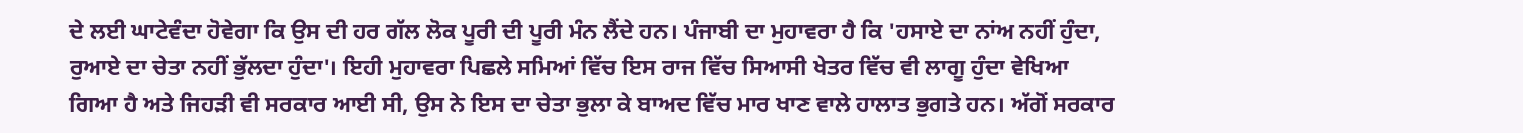ਦੇ ਲਈ ਘਾਟੇਵੰਦਾ ਹੋਵੇਗਾ ਕਿ ਉਸ ਦੀ ਹਰ ਗੱਲ ਲੋਕ ਪੂਰੀ ਦੀ ਪੂਰੀ ਮੰਨ ਲੈਂਦੇ ਹਨ। ਪੰਜਾਬੀ ਦਾ ਮੁਹਾਵਰਾ ਹੈ ਕਿ 'ਹਸਾਏ ਦਾ ਨਾਂਅ ਨਹੀਂ ਹੁੰਦਾ, ਰੁਆਏ ਦਾ ਚੇਤਾ ਨਹੀਂ ਭੁੱਲਦਾ ਹੁੰਦਾ'। ਇਹੀ ਮੁਹਾਵਰਾ ਪਿਛਲੇ ਸਮਿਆਂ ਵਿੱਚ ਇਸ ਰਾਜ ਵਿੱਚ ਸਿਆਸੀ ਖੇਤਰ ਵਿੱਚ ਵੀ ਲਾਗੂ ਹੁੰਦਾ ਵੇਖਿਆ ਗਿਆ ਹੈ ਅਤੇ ਜਿਹੜੀ ਵੀ ਸਰਕਾਰ ਆਈ ਸੀ, ਉਸ ਨੇ ਇਸ ਦਾ ਚੇਤਾ ਭੁਲਾ ਕੇ ਬਾਅਦ ਵਿੱਚ ਮਾਰ ਖਾਣ ਵਾਲੇ ਹਾਲਾਤ ਭੁਗਤੇ ਹਨ। ਅੱਗੋਂ ਸਰਕਾਰ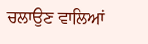ਚਲਾਉਣ ਵਾਲਿਆਂ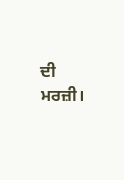ਦੀ ਮਰਜ਼ੀ।